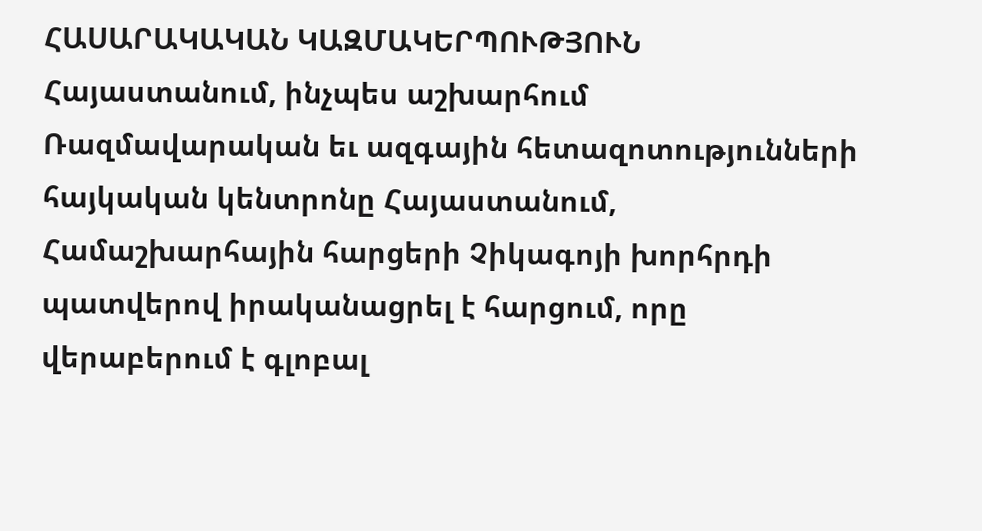ՀԱՍԱՐԱԿԱԿԱՆ ԿԱԶՄԱԿԵՐՊՈՒԹՅՈՒՆ
Հայաստանում, ինչպես աշխարհում
Ռազմավարական եւ ազգային հետազոտությունների հայկական կենտրոնը Հայաստանում, Համաշխարհային հարցերի Չիկագոյի խորհրդի պատվերով իրականացրել է հարցում, որը վերաբերում է գլոբալ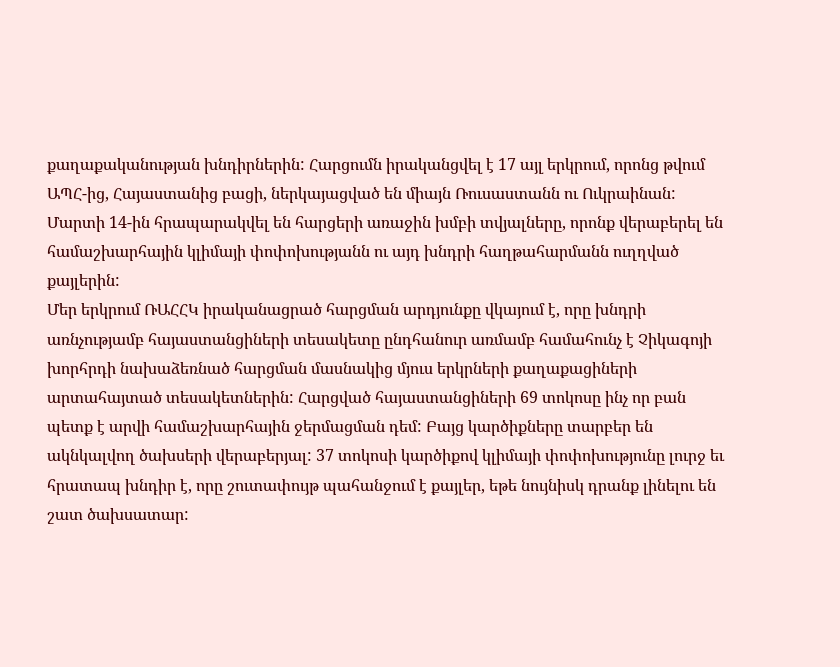քաղաքականության խնդիրներին: Հարցումն իրականցվել է 17 այլ երկրում, որոնց թվում ԱՊՀ-ից, Հայաստանից բացի, ներկայացված են միայն Ռուսաստանն ու Ուկրաինան: Մարտի 14-ին հրապարակվել են հարցերի առաջին խմբի տվյալները, որոնք վերաբերել են համաշխարհային կլիմայի փոփոխությանն ու այդ խնդրի հաղթահարմանն ուղղված քայլերին:
Մեր երկրում ՌԱՀՀԿ իրականացրած հարցման արդյունքը վկայում է, որը խնդրի առնչությամբ հայաստանցիների տեսակետը ընդհանուր առմամբ համահունչ է Չիկագոյի խորհրդի նախաձեռնած հարցման մասնակից մյուս երկրների քաղաքացիների արտահայտած տեսակետներին: Հարցված հայաստանցիների 69 տոկոսը ինչ որ բան պետք է արվի համաշխարհային ջերմացման դեմ: Բայց կարծիքները տարբեր են ակնկալվող ծախսերի վերաբերյալ: 37 տոկոսի կարծիքով կլիմայի փոփոխությունը լուրջ եւ հրատապ խնդիր է, որը շուտափույթ պահանջում է քայլեր, եթե նույնիսկ դրանք լինելու են շատ ծախսատար: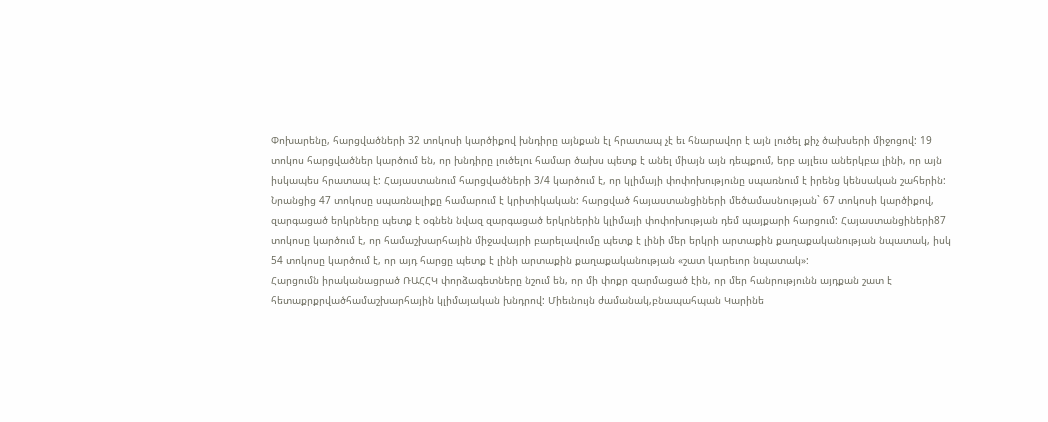Փոխարենը, հարցվածների 32 տոկոսի կարծիքով խնդիրը այնքան էլ հրատապ չէ եւ հնարավոր է այն լուծել քիչ ծախսերի միջոցով: 19 տոկոս հարցվածներ կարծում են, որ խնդիրը լուծելու համար ծախս պետք է անել միայն այն դեպքում, երբ այլեւս աներկբա լինի, որ այն իսկապես հրատապ է: Հայաստանում հարցվածների 3/4 կարծում է, որ կլիմայի փոփոխությունը սպառնում է իրենց կենսական շահերին: Նրանցից 47 տոկոսը սպառնալիքը համարում է կրիտիկական: հարցված հայաստանցիների մեծամասնության` 67 տոկոսի կարծիքով, զարգացած երկրները պետք է օգնեն նվազ զարգացած երկրներին կլիմայի փոփոխության դեմ պայքարի հարցում: Հայաստանցիների87 տոկոսը կարծում է, որ համաշխարհային միջավայրի բարելավումը պետք է լինի մեր երկրի արտաքին քաղաքականության նպատակ, իսկ 54 տոկոսը կարծում է, որ այդ հարցը պետք է լինի արտաքին քաղաքականության «շատ կարեւոր նպատակ»:
Հարցումն իրականացրած ՌԱՀՀԿ փորձագետները նշում են, որ մի փոքր զարմացած էին, որ մեր հանրությունն այդքան շատ է հետաքրքրվածհամաշխարհային կլիմայական խնդրով: Միեւնույն ժամանակ,բնապահպան Կարինե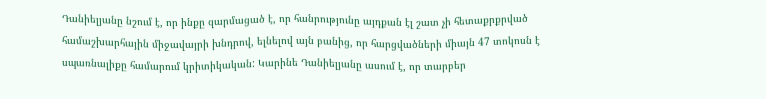Դանիելյանը նշում է, որ ինքը զարմացած է, որ հանրությունը այդքան էլ շատ չի հետաքրքրված համաշխարհային միջավայրի խնդրով, ելնելով այն բանից, որ հարցվածների միայն 47 տոկոսն է սպառնալիքը համարում կրիտիկական: Կարինե Դանիելյանը ասում է, որ տարբեր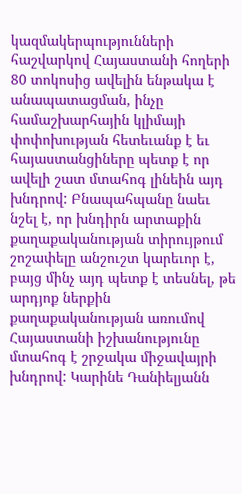կազմակերպությունների հաշվարկով Հայաստանի հողերի 80 տոկոսից ավելին ենթակա է անապատացման, ինչը համաշխարհային կլիմայի փոփոխության հետեւանք է եւ հայաստանցիները պետք է որ ավելի շատ մտահոգ լինեին այդ խնդրով: Բնապահպանը նաեւ նշել է, որ խնդիրն արտաքին քաղաքականության տիրույթում շոշափելը անշուշտ կարեւոր է, բայց մինչ այդ պետք է տեսնել, թե արդյոք ներքին քաղաքականության առումով Հայաստանի իշխանությունը մտահոգ է շրջակա միջավայրի խնդրով: Կարինե Դանիելյանն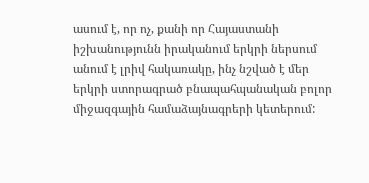ասում է, որ ոչ, քանի որ Հայաստանի իշխանությունն իրականում երկրի ներսում անում է լրիվ հակառակը, ինչ նշված է մեր երկրի ստորագրած բնապահպանական բոլոր միջազգային համաձայնագրերի կետերում: